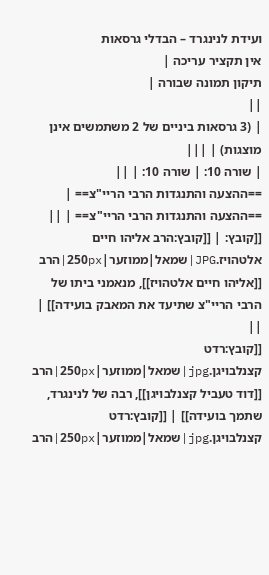ועידת לנינגרד – הבדלי גרסאות
אין תקציר עריכה |
תיקון תמונה שבורה |
||
| (3 גרסאות ביניים של 2 משתמשים אינן מוצגות) | |||
| שורה 10: | שורה 10: | ||
==ההצעה והתנגדות הרבי הריי"צ== | ==ההצעה והתנגדות הרבי הריי"צ== | ||
[[קובץ: | [[קובץ:הרב אליהו חיים אלטהויז.JPG|שמאל|ממוזער|250px|הרב [[אליהו חיים אלטהויז]], מנאמני ביתו של הרבי הריי"צ שתיעד את המאבק בועידה]] | ||
[[קובץ:רדט קצנלבויגן.jpg|שמאל|ממוזער|250px|הרב [[דוד טעביל קצנלבויגן]], רבה של לנינגרד, שתמך בועידה]] | [[קובץ:רדט קצנלבויגן.jpg|שמאל|ממוזער|250px|הרב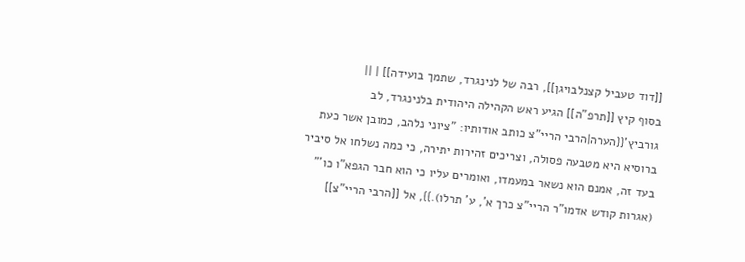[[דוד טעביל קצנלבויגן]], רבה של לנינגרד, שתמך בועידה]] | ||
בסוף קיץ [[תרפ"ה]] הגיע ראש הקהילה היהודית בלנינגרד, לב גורביץ'{{הערה|הרבי הריי"צ כותב אודותיו: "ציוני נלהב, כמובן אשר כעת ברוסיא היא מטבעה פסולה, וצריכים זהירות יתירה, כי כמה נשלחו אל סיביר בעד זה, אמנם הוא נשאר במעמדו, ואומרים עליו כי הוא חבר הגפא"ו כו'" (אגרות קודש אדמו"ר הריי"צ כרך א', ע' תרלו).}}, אל [[הרבי הריי"צ]]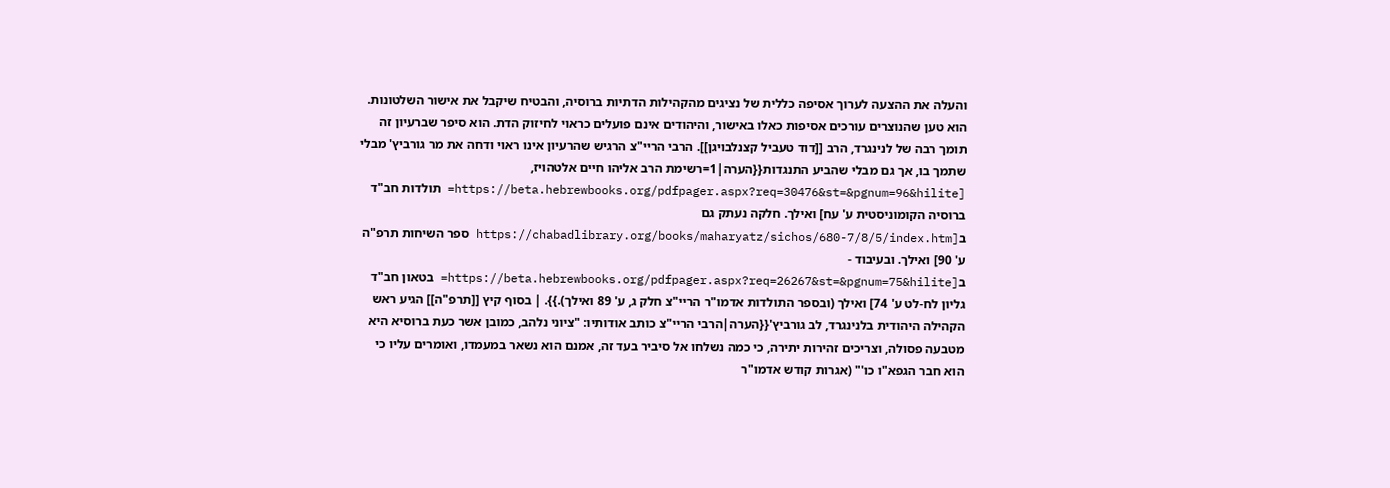והעלה את ההצעה לערוך אסיפה כללית של נציגים מהקהילות הדתיות ברוסיה, והבטיח שיקבל את אישור השלטונות. הוא טען שהנוצרים עורכים אסיפות כאלו באישור, והיהודים אינם פועלים כראוי לחיזוק הדת. הוא סיפר שברעיון זה תומך רבה של לנינגרד, הרב [[דוד טעביל קצנלבויגן]]. הרבי הריי"צ הרגיש שהרעיון אינו ראוי ודחה את מר גורביץ' מבלי שתמך בו, אך גם מבלי שהביע התנגדות{{הערה|1=רשימת הרב אליהו חיים אלטהויז, [https://beta.hebrewbooks.org/pdfpager.aspx?req=30476&st=&pgnum=96&hilite= תולדות חב"ד ברוסיה הקומוניסטית ע' עח] ואילך. חלקה נעתק גם ב[https://chabadlibrary.org/books/maharyatz/sichos/680-7/8/5/index.htm ספר השיחות תרפ"ה ע' 90] ואילך. ובעיבוד - ב[https://beta.hebrewbooks.org/pdfpager.aspx?req=26267&st=&pgnum=75&hilite= בטאון חב"ד גליון לח-לט ע' 74] ואילך (ובספר התולדות אדמו"ר הריי"צ חלק ג, ע' 89 ואילך).}}. | בסוף קיץ [[תרפ"ה]] הגיע ראש הקהילה היהודית בלנינגרד, לב גורביץ'{{הערה|הרבי הריי"צ כותב אודותיו: "ציוני נלהב, כמובן אשר כעת ברוסיא היא מטבעה פסולה, וצריכים זהירות יתירה, כי כמה נשלחו אל סיביר בעד זה, אמנם הוא נשאר במעמדו, ואומרים עליו כי הוא חבר הגפא"ו כו'" (אגרות קודש אדמו"ר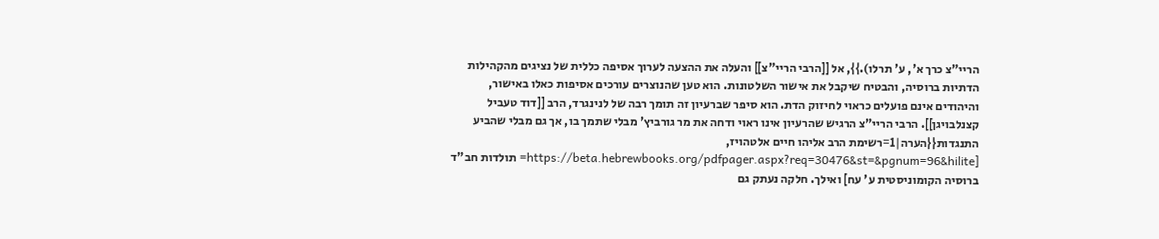הריי"צ כרך א', ע' תרלו).}}, אל [[הרבי הריי"צ]] והעלה את ההצעה לערוך אסיפה כללית של נציגים מהקהילות הדתיות ברוסיה, והבטיח שיקבל את אישור השלטונות. הוא טען שהנוצרים עורכים אסיפות כאלו באישור, והיהודים אינם פועלים כראוי לחיזוק הדת. הוא סיפר שברעיון זה תומך רבה של לנינגרד, הרב [[דוד טעביל קצנלבויגן]]. הרבי הריי"צ הרגיש שהרעיון אינו ראוי ודחה את מר גורביץ' מבלי שתמך בו, אך גם מבלי שהביע התנגדות{{הערה|1=רשימת הרב אליהו חיים אלטהויז, [https://beta.hebrewbooks.org/pdfpager.aspx?req=30476&st=&pgnum=96&hilite= תולדות חב"ד ברוסיה הקומוניסטית ע' עח] ואילך. חלקה נעתק גם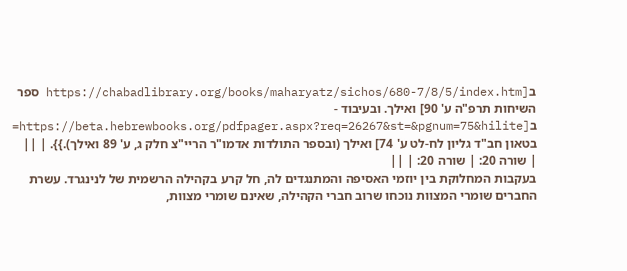ב[https://chabadlibrary.org/books/maharyatz/sichos/680-7/8/5/index.htm ספר השיחות תרפ"ה ע' 90] ואילך. ובעיבוד - ב[https://beta.hebrewbooks.org/pdfpager.aspx?req=26267&st=&pgnum=75&hilite= בטאון חב"ד גליון לח-לט ע' 74] ואילך (ובספר התולדות אדמו"ר הריי"צ חלק ג, ע' 89 ואילך).}}. | ||
| שורה 20: | שורה 20: | ||
בעקבות המחלוקת בין יוזמי האסיפה והמתנגדים לה, חל קרע בקהילה הרשמית של לנינגרד. עשרת החברים שומרי המצוות נוכחו שרוב חברי הקהילה, שאינם שומרי מצוות,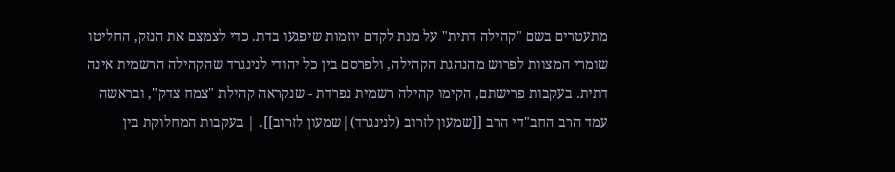מתעטרים בשם "קהילה דתית" על מנת לקדם יוזמות שיפגעו בדת. כדי לצמצם את הנזק, החליטו שומרי המצוות לפרוש מהנהגת הקהילה, ולפרסם בין כל יהודי לנינגרד שהקהילה הרשמית אינה דתית. בעקבות פרישתם, הקימו קהילה רשמית נפרדת - שנקראה קהילת "צמח צדק", ובראשה עמד הרב החב"די הרב [[שמעון לזרוב (לנינגרד)|שמעון לזרוב]]. | בעקבות המחלוקת בין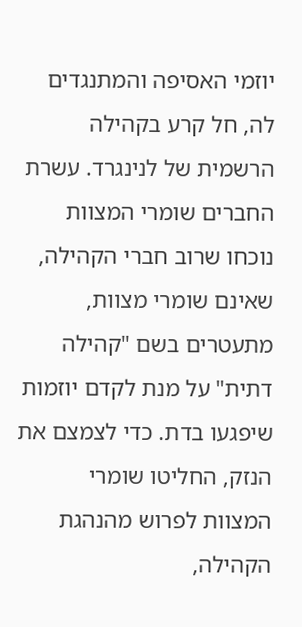יוזמי האסיפה והמתנגדים לה, חל קרע בקהילה הרשמית של לנינגרד. עשרת החברים שומרי המצוות נוכחו שרוב חברי הקהילה, שאינם שומרי מצוות, מתעטרים בשם "קהילה דתית" על מנת לקדם יוזמות שיפגעו בדת. כדי לצמצם את הנזק, החליטו שומרי המצוות לפרוש מהנהגת הקהילה,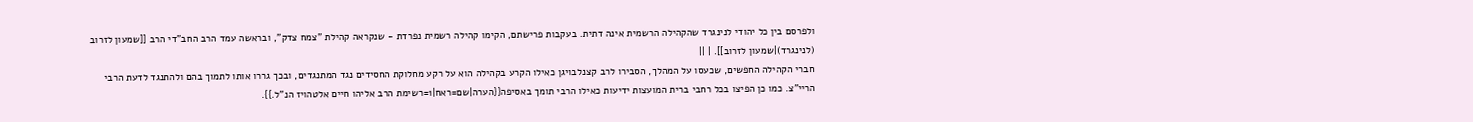ולפרסם בין כל יהודי לנינגרד שהקהילה הרשמית אינה דתית. בעקבות פרישתם, הקימו קהילה רשמית נפרדת - שנקראה קהילת "צמח צדק", ובראשה עמד הרב החב"די הרב [[שמעון לזרוב (לנינגרד)|שמעון לזרוב]]. | ||
חברי הקהילה החפשים, שכעסו על המהלך, הסבירו לרב קצנלבויגן כאילו הקרע בקהילה הוא על רקע מחלוקת החסידים נגד המתנגדים, ובכך גררו אותו לתמוך בהם ולהתנגד לדעת הרבי הריי"צ. כמו כן הפיצו בכל רחבי ברית המועצות ידיעות כאילו הרבי תומך באסיפה{{הערה|שם=ראח|1=רשימת הרב אליהו חיים אלטהויז הנ"ל.}}.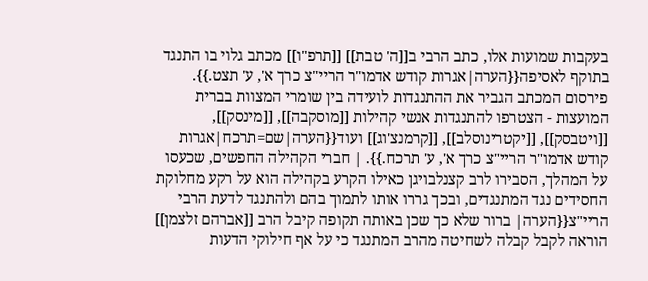בעקבות שמועות אלו, כתב הרבי ב[[ה' טבת]] [[תרפ"ו]] מכתב גלוי בו התנגד בתוקף לאסיפה{{הערה|אגרות קודש אדמו"ר הריי"צ כרך א', ע' תצט.}}. פירסום המכתב הגביר את ההתנגדות לועידה בין שומרי המצוות בברית המועצות - הצטרפו להתנגדות אנשי קהילות [[מוסקבה]], [[מינסק]], [[ויטבסק]], [[יקטרינוסלב]], [[קרמנצ'וג]] ועוד{{הערה|שם=תרכח|אגרות קודש אדמו"ר הריי"צ כרך א', ע' תרכח.}}. | חברי הקהילה החפשים, שכעסו על המהלך, הסבירו לרב קצנלבויגן כאילו הקרע בקהילה הוא על רקע מחלוקת החסידים נגד המתנגדים, ובכך גררו אותו לתמוך בהם ולהתנגד לדעת הרבי הריי"צ{{הערה| ברור שלא כך שכן באותה תקופה קיבל הרב [[אברהם זלצמן]] הוראה לקבל קבלה לשחיטה מהרב המתנגד כי על אף חילוקי הדעות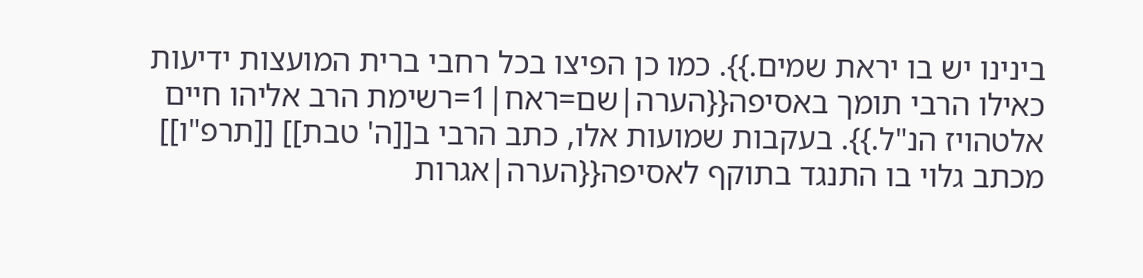בינינו יש בו יראת שמים.}}. כמו כן הפיצו בכל רחבי ברית המועצות ידיעות כאילו הרבי תומך באסיפה{{הערה|שם=ראח|1=רשימת הרב אליהו חיים אלטהויז הנ"ל.}}. בעקבות שמועות אלו, כתב הרבי ב[[ה' טבת]] [[תרפ"ו]] מכתב גלוי בו התנגד בתוקף לאסיפה{{הערה|אגרות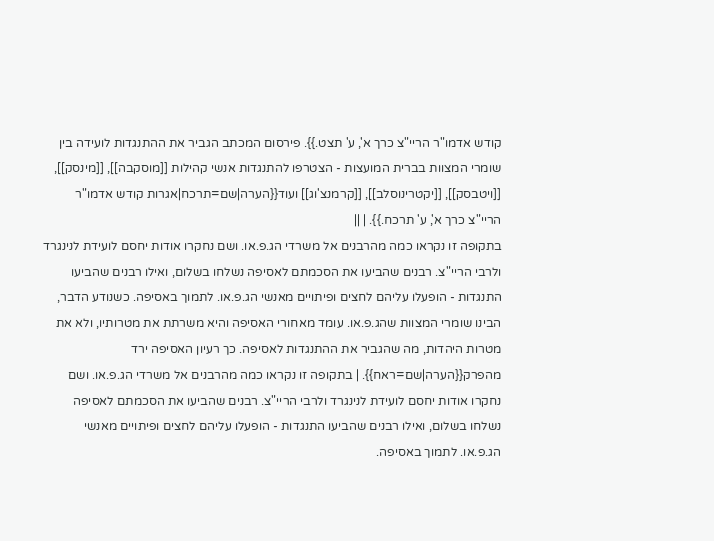קודש אדמו"ר הריי"צ כרך א', ע' תצט.}}. פירסום המכתב הגביר את ההתנגדות לועידה בין שומרי המצוות בברית המועצות - הצטרפו להתנגדות אנשי קהילות [[מוסקבה]], [[מינסק]], [[ויטבסק]], [[יקטרינוסלב]], [[קרמנצ'וג]] ועוד{{הערה|שם=תרכח|אגרות קודש אדמו"ר הריי"צ כרך א', ע' תרכח.}}. | ||
בתקופה זו נקראו כמה מהרבנים אל משרדי הג.פ.או. ושם נחקרו אודות יחסם לועידת לנינגרד ולרבי הריי"צ. רבנים שהביעו את הסכמתם לאסיפה נשלחו בשלום, ואילו רבנים שהביעו התנגדות - הופעלו עליהם לחצים ופיתויים מאנשי הג.פ.או. לתמוך באסיפה. כשנודע הדבר, הבינו שומרי המצוות שהג.פ.או. עומד מאחורי האסיפה והיא משרתת את מטרותיו, ולא את מטרות היהדות, מה שהגביר את ההתנגדות לאסיפה. כך רעיון האסיפה ירד מהפרק{{הערה|שם=ראח}}. | בתקופה זו נקראו כמה מהרבנים אל משרדי הג.פ.או. ושם נחקרו אודות יחסם לועידת לנינגרד ולרבי הריי"צ. רבנים שהביעו את הסכמתם לאסיפה נשלחו בשלום, ואילו רבנים שהביעו התנגדות - הופעלו עליהם לחצים ופיתויים מאנשי הג.פ.או. לתמוך באסיפה.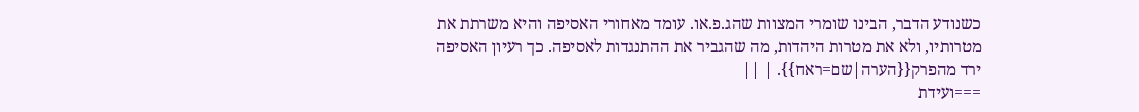כשנודע הדבר, הבינו שומרי המצוות שהג.פ.או. עומד מאחורי האסיפה והיא משרתת את מטרותיו, ולא את מטרות היהדות, מה שהגביר את ההתנגדות לאסיפה. כך רעיון האסיפה ירד מהפרק{{הערה|שם=ראח}}. | ||
===ועידת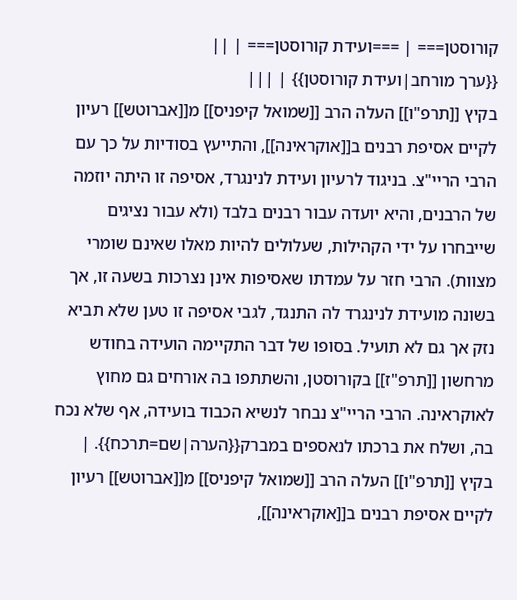קורוסטן=== | ===ועידת קורוסטן=== | ||
{{ערך מורחב|ועידת קורוסטן}} | |||
בקיץ [[תרפ"ו]] העלה הרב [[שמואל קיפניס]] מ[[אברוטש]] רעיון לקיים אסיפת רבנים ב[[אוקראינה]], והתייעץ בסודיות על כך עם הרבי הריי"צ. בניגוד לרעיון ועידת לנינגרד, אסיפה זו היתה יוזמה של הרבנים, והיא יועדה עבור רבנים בלבד (ולא עבור נציגים שייבחרו על ידי הקהילות, שעלולים להיות מאלו שאינם שומרי מצוות). הרבי חזר על עמדתו שאסיפות אינן נצרכות בשעה זו, אך בשונה מועידת לנינגרד לה התנגד, לגבי אסיפה זו טען שלא תביא נזק אך גם לא תועיל. בסופו של דבר התקיימה הועידה בחודש מרחשון [[תרפ"ז]] בקורוסטן, והשתתפו בה אורחים גם מחוץ לאוקראינה. הרבי הריי"צ נבחר לנשיא הכבוד בועידה, אף שלא נכח בה, ושלח את ברכתו לנאספים במברק{{הערה|שם=תרכח}}. | בקיץ [[תרפ"ו]] העלה הרב [[שמואל קיפניס]] מ[[אברוטש]] רעיון לקיים אסיפת רבנים ב[[אוקראינה]],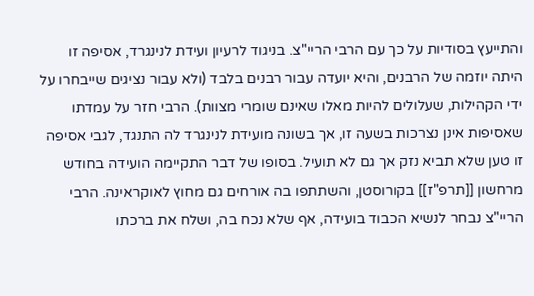והתייעץ בסודיות על כך עם הרבי הריי"צ. בניגוד לרעיון ועידת לנינגרד, אסיפה זו היתה יוזמה של הרבנים, והיא יועדה עבור רבנים בלבד (ולא עבור נציגים שייבחרו על ידי הקהילות, שעלולים להיות מאלו שאינם שומרי מצוות). הרבי חזר על עמדתו שאסיפות אינן נצרכות בשעה זו, אך בשונה מועידת לנינגרד לה התנגד, לגבי אסיפה זו טען שלא תביא נזק אך גם לא תועיל. בסופו של דבר התקיימה הועידה בחודש מרחשון [[תרפ"ז]] בקורוסטן, והשתתפו בה אורחים גם מחוץ לאוקראינה. הרבי הריי"צ נבחר לנשיא הכבוד בועידה, אף שלא נכח בה, ושלח את ברכתו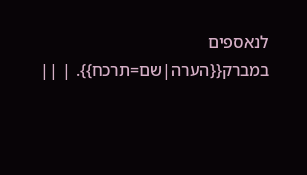לנאספים במברק{{הערה|שם=תרכח}}. | ||